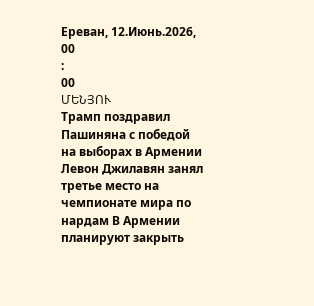Ереван, 12.Июнь.2026,
00
:
00
ՄԵՆՅՈՒ
Трамп поздравил Пашиняна с победой на выборах в Армении Левон Джилавян занял третье место на чемпионате мира по нардам В Армении планируют закрыть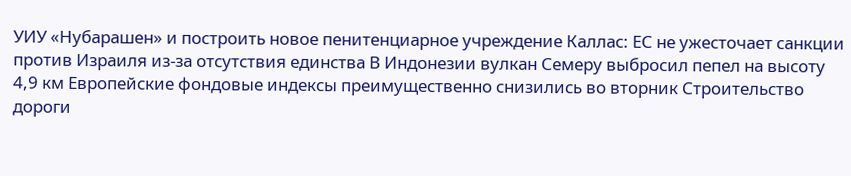УИУ «Нубарашен» и построить новое пенитенциарное учреждение Каллас: ЕС не ужесточает санкции против Израиля из-за отсутствия единства В Индонезии вулкан Семеру выбросил пепел на высоту 4,9 км Европейские фондовые индексы преимущественно снизились во вторник Строительство дороги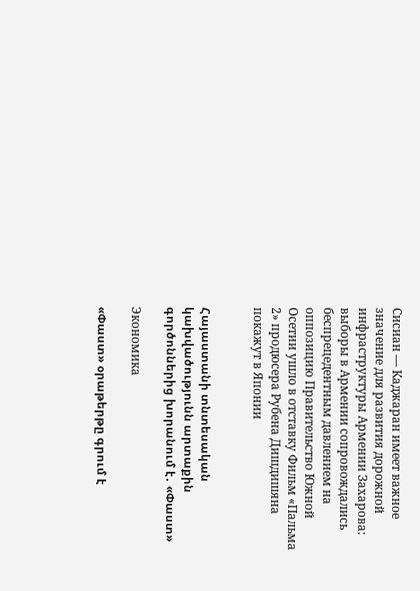Сисиан — Каджаран имеет важное значение для развития дорожной инфраструктуры Армении Захарова: выборы в Армении сопровождались беспрецедентным давлением на оппозицию Правительство Южной Осетии ушло в отставку Фильм «Пальма 2» продюсера Рубена Дишдишяна покажут в Японии


Հայաստանի տնտեսական կախվածությունն արտաքին գործոններից խորանում է․ «Փաստ»

Экономика

«Փաստ» օրաթերթը գրում է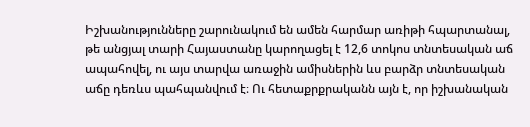Իշխանությունները շարունակում են ամեն հարմար առիթի հպարտանալ, թե անցյալ տարի Հայաստանը կարողացել է 12,6 տոկոս տնտեսական աճ ապահովել, ու այս տարվա առաջին ամիսներին ևս բարձր տնտեսական աճը դեռևս պահպանվում է։ Ու հետաքրքրականն այն է, որ իշխանական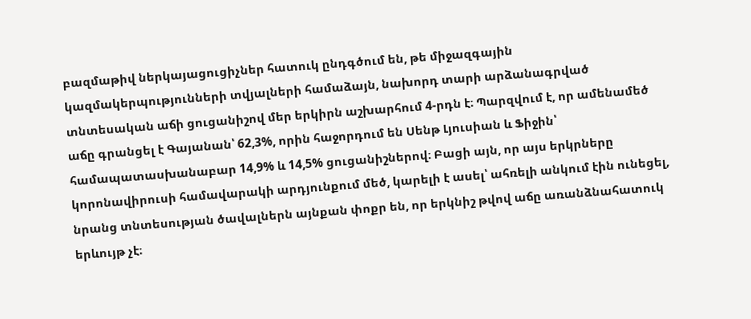բազմաթիվ ներկայացուցիչներ հատուկ ընդգծում են, թե միջազգային կազմակերպությունների տվյալների համաձայն, նախորդ տարի արձանագրված տնտեսական աճի ցուցանիշով մեր երկիրն աշխարհում 4-րդն է։ Պարզվում է, որ ամենամեծ աճը գրանցել է Գայանան՝ 62,3%, որին հաջորդում են Սենթ Լյուսիան և Ֆիջին՝ համապատասխանաբար 14,9% և 14,5% ցուցանիշներով։ Բացի այն, որ այս երկրները կորոնավիրուսի համավարակի արդյունքում մեծ, կարելի է ասել՝ ահռելի անկում էին ունեցել, նրանց տնտեսության ծավալներն այնքան փոքր են, որ երկնիշ թվով աճը առանձնահատուկ երևույթ չէ։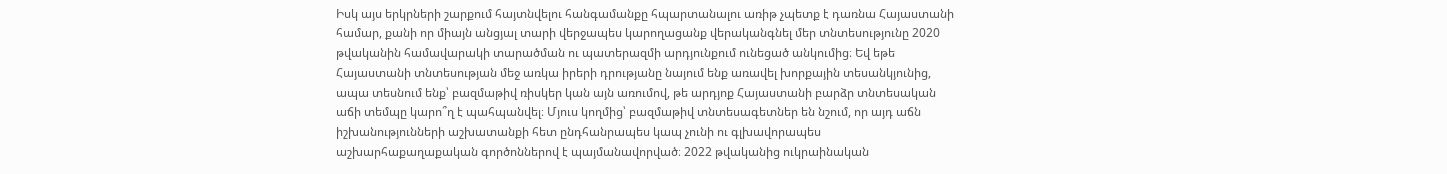Իսկ այս երկրների շարքում հայտնվելու հանգամանքը հպարտանալու առիթ չպետք է դառնա Հայաստանի համար, քանի որ միայն անցյալ տարի վերջապես կարողացանք վերականգնել մեր տնտեսությունը 2020 թվականին համավարակի տարածման ու պատերազմի արդյունքում ունեցած անկումից։ Եվ եթե Հայաստանի տնտեսության մեջ առկա իրերի դրությանը նայում ենք առավել խորքային տեսանկյունից, ապա տեսնում ենք՝ բազմաթիվ ռիսկեր կան այն առումով, թե արդյոք Հայաստանի բարձր տնտեսական աճի տեմպը կարո՞ղ է պահպանվել։ Մյուս կողմից՝ բազմաթիվ տնտեսագետներ են նշում, որ այդ աճն իշխանությունների աշխատանքի հետ ընդհանրապես կապ չունի ու գլխավորապես աշխարհաքաղաքական գործոններով է պայմանավորված։ 2022 թվականից ուկրաինական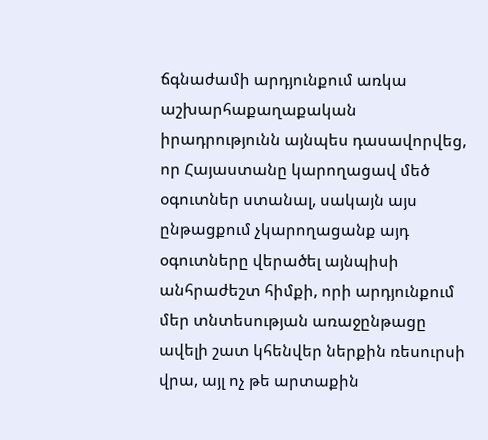ճգնաժամի արդյունքում առկա աշխարհաքաղաքական իրադրությունն այնպես դասավորվեց, որ Հայաստանը կարողացավ մեծ օգուտներ ստանալ, սակայն այս ընթացքում չկարողացանք այդ օգուտները վերածել այնպիսի անհրաժեշտ հիմքի, որի արդյունքում մեր տնտեսության առաջընթացը ավելի շատ կհենվեր ներքին ռեսուրսի վրա, այլ ոչ թե արտաքին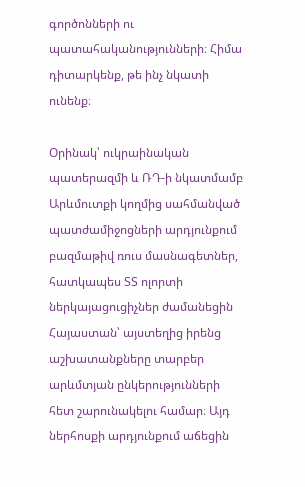գործոնների ու պատահականությունների։ Հիմա դիտարկենք, թե ինչ նկատի ունենք։

Օրինակ՝ ուկրաինական պատերազմի և ՌԴ-ի նկատմամբ Արևմուտքի կողմից սահմանված պատժամիջոցների արդյունքում բազմաթիվ ռուս մասնագետներ, հատկապես ՏՏ ոլորտի ներկայացուցիչներ ժամանեցին Հայաստան՝ այստեղից իրենց աշխատանքները տարբեր արևմտյան ընկերությունների հետ շարունակելու համար։ Այդ ներհոսքի արդյունքում աճեցին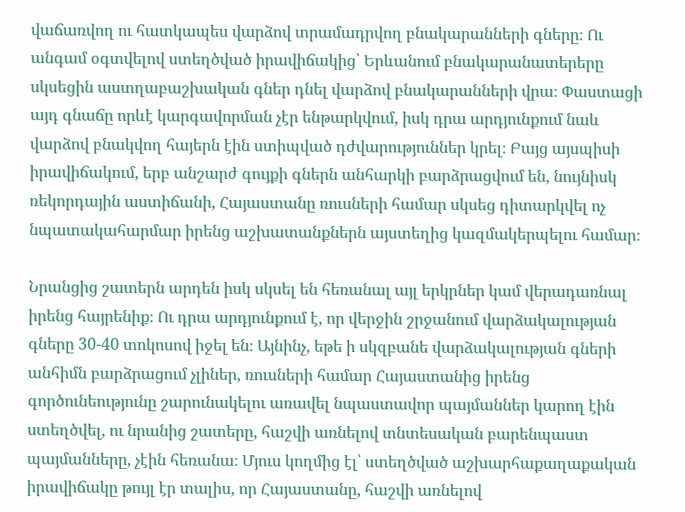վաճառվող ու հատկապես վարձով տրամադրվող բնակարանների գները։ Ու անգամ օգտվելով ստեղծված իրավիճակից՝ Երևանում բնակարանատերերը սկսեցին աստղաբաշխական գներ դնել վարձով բնակարանների վրա։ Փաստացի այդ գնաճը որևէ կարգավորման չէր ենթարկվում, իսկ դրա արդյունքում նաև վարձով բնակվող հայերն էին ստիպված դժվարություններ կրել։ Բայց այսպիսի իրավիճակում, երբ անշարժ գույքի գներն անհարկի բարձրացվում են, նույնիսկ ռեկորդային աստիճանի, Հայաստանը ռուսների համար սկսեց դիտարկվել ոչ նպատակահարմար իրենց աշխատանքներն այստեղից կազմակերպելու համար։

Նրանցից շատերն արդեն իսկ սկսել են հեռանալ այլ երկրներ կամ վերադառնալ իրենց հայրենիք։ Ու դրա արդյունքում է, որ վերջին շրջանում վարձակալության գները 30-40 տոկոսով իջել են։ Այնինչ, եթե ի սկզբանե վարձակալության գների անհիմն բարձրացում չլիներ, ռուսների համար Հայաստանից իրենց գործունեությունը շարունակելու առավել նպաստավոր պայմաններ կարող էին ստեղծվել, ու նրանից շատերը, հաշվի առնելով տնտեսական բարենպաստ պայմանները, չէին հեռանա։ Մյուս կողմից էլ՝ ստեղծված աշխարհաքաղաքական իրավիճակը թույլ էր տալիս, որ Հայաստանը, հաշվի առնելով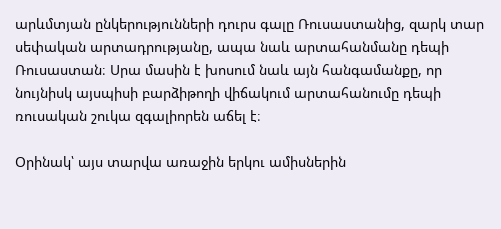արևմտյան ընկերությունների դուրս գալը Ռուսաստանից, զարկ տար սեփական արտադրությանը, ապա նաև արտահանմանը դեպի Ռուսաստան։ Սրա մասին է խոսում նաև այն հանգամանքը, որ նույնիսկ այսպիսի բարձիթողի վիճակում արտահանումը դեպի ռուսական շուկա զգալիորեն աճել է։

Օրինակ՝ այս տարվա առաջին երկու ամիսներին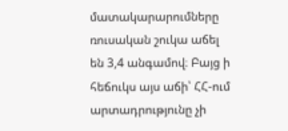մատակարարումները ռուսական շուկա աճել են 3,4 անգամով։ Բայց ի հեճուկս այս աճի՝ ՀՀ-ում արտադրությունը չի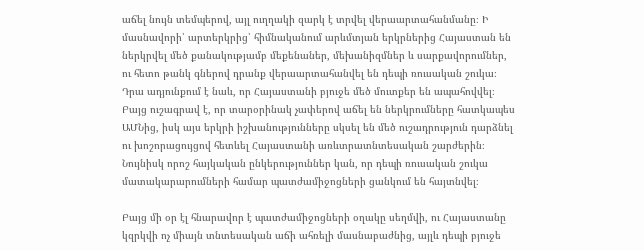աճել նույն տեմպերով, այլ ուղղակի զարկ է տրվել վերաարտահանմանը։ Ի մասնավորի՝ արտերկրից՝ հիմնականում արևմտյան երկրներից Հայաստան են ներկրվել մեծ քանակությամբ մեքենաներ, մեխանիզմներ և սարքավորումներ, ու հետո թանկ գներով դրանք վերաարտահանվել են դեպի ռուսական շուկա։ Դրա ադյունքում է նաև, որ Հայաստանի բյուջե մեծ մուտքեր են ապահովվել։ Բայց ուշագրավ է, որ տարօրինակ չափերով աճել են ներկրումները հատկապես ԱՄՆից, իսկ այս երկրի իշխանությունները սկսել են մեծ ուշադրություն դարձնել ու խոշորացույցով հետևել Հայաստանի առևտրատնտեսական շարժերին։ Նույնիսկ որոշ հայկական ընկերություններ կան, որ դեպի ռուսական շուկա մատակարարումների համար պատժամիջոցների ցանկում են հայտնվել։

Բայց մի օր էլ հնարավոր է պատժամիջոցների օղակը սեղմվի, ու Հայաստանը կզրկվի ոչ միայն տնտեսական աճի ահռելի մասնաբաժնից, այլև դեպի բյուջե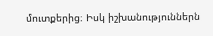մուտքերից։ Իսկ իշխանություններն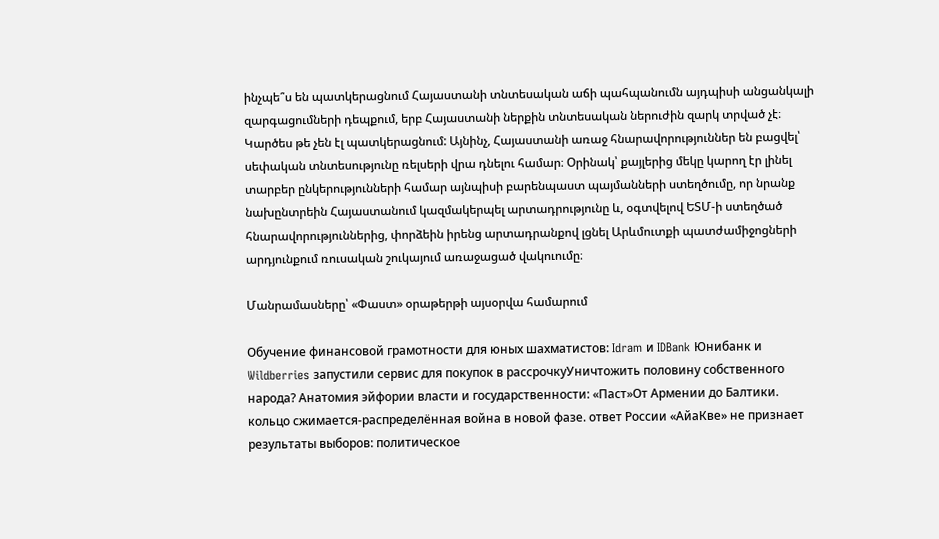ինչպե՞ս են պատկերացնում Հայաստանի տնտեսական աճի պահպանումն այդպիսի անցանկալի զարգացումների դեպքում, երբ Հայաստանի ներքին տնտեսական ներուժին զարկ տրված չէ։ Կարծես թե չեն էլ պատկերացնում: Այնինչ, Հայաստանի առաջ հնարավորություններ են բացվել՝ սեփական տնտեսությունը ռելսերի վրա դնելու համար։ Օրինակ՝ քայլերից մեկը կարող էր լինել տարբեր ընկերությունների համար այնպիսի բարենպաստ պայմանների ստեղծումը, որ նրանք նախընտրեին Հայաստանում կազմակերպել արտադրությունը և, օգտվելով ԵՏՄ-ի ստեղծած հնարավորություններից, փորձեին իրենց արտադրանքով լցնել Արևմուտքի պատժամիջոցների արդյունքում ռուսական շուկայում առաջացած վակուումը։

Մանրամասները՝ «Փաստ» օրաթերթի այսօրվա համարում

Обучение финансовой грамотности для юных шахматистов: Idram и IDBank Юнибанк и Wildberries запустили сервис для покупок в рассрочкуУничтожить половину собственного народа? Анатомия эйфории власти и государственности: «Паст»От Армении до Балтики. кольцо сжимается-распределённая война в новой фазе. ответ России «АйаКве» не признает результаты выборов: политическое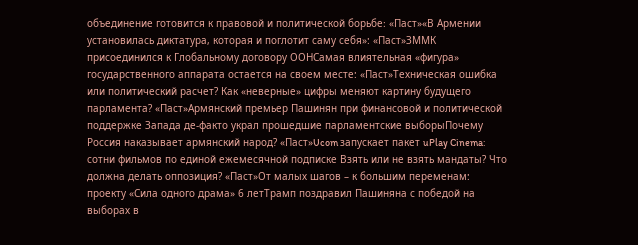объединение готовится к правовой и политической борьбе։ «Паст»«В Армении установилась диктатура, которая и поглотит саму себя»: «Паст»ЗММК присоединился к Глобальному договору ООНСамая влиятельная «фигура» государственного аппарата остается на своем месте: «Паст»Техническая ошибка или политический расчет? Как «неверные» цифры меняют картину будущего парламента? «Паст»Армянский премьер Пашинян при финансовой и политической поддержке Запада де-факто украл прошедшие парламентские выборыПочему Россия наказывает армянский народ? «Паст»Ucom запускает пакет uPlay Cinema: сотни фильмов по единой ежемесячной подписке Взять или не взять мандаты? Что должна делать оппозиция? «Паст»От малых шагов – к большим переменам: проекту «Сила одного драма» 6 летТрамп поздравил Пашиняна с победой на выборах в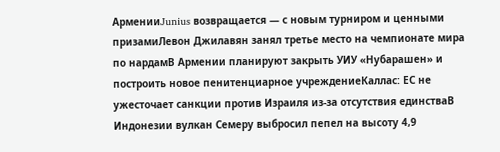АрменииJunius возвращается — с новым турниром и ценными призамиЛевон Джилавян занял третье место на чемпионате мира по нардамВ Армении планируют закрыть УИУ «Нубарашен» и построить новое пенитенциарное учреждениеКаллас: ЕС не ужесточает санкции против Израиля из-за отсутствия единстваВ Индонезии вулкан Семеру выбросил пепел на высоту 4,9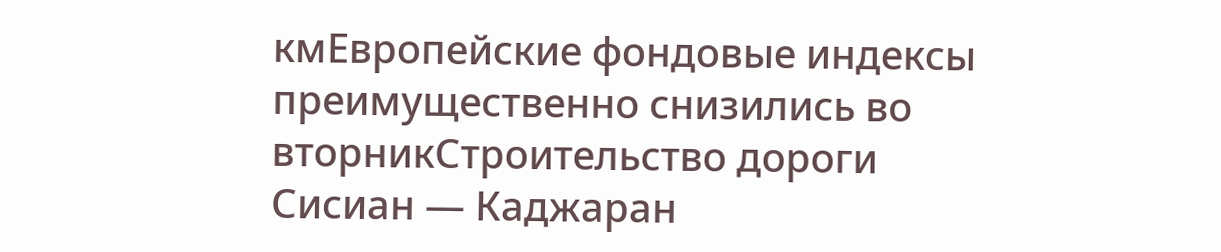кмЕвропейские фондовые индексы преимущественно снизились во вторникСтроительство дороги Сисиан — Каджаран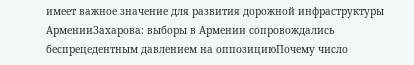имеет важное значение для развития дорожной инфраструктуры АрменииЗахарова: выборы в Армении сопровождались беспрецедентным давлением на оппозициюПочему число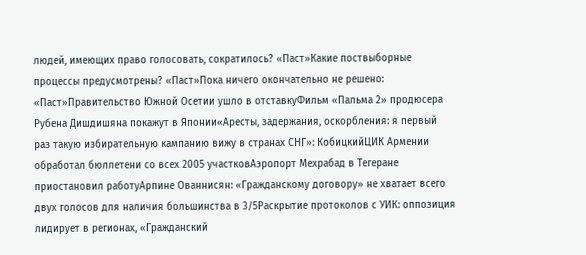людей, имеющих право голосовать, сократилось? «Паст»Какие поствыборные процессы предусмотрены? «Паст»Пока ничего окончательно не решено: «Паст»Правительство Южной Осетии ушло в отставкуФильм «Пальма 2» продюсера Рубена Дишдишяна покажут в Японии«Аресты, задержания, оскорбления: я первый раз такую избирательную кампанию вижу в странах СНГ»: КобицкийЦИК Армении обработал бюллетени со всех 2005 участковАэропорт Мехрабад в Тегеране приостановил работуАрпине Ованнисян: «Гражданскому договору» не хватает всего двух голосов для наличия большинства в 3/5Раскрытие протоколов с УИК: оппозиция лидирует в регионах, «Гражданский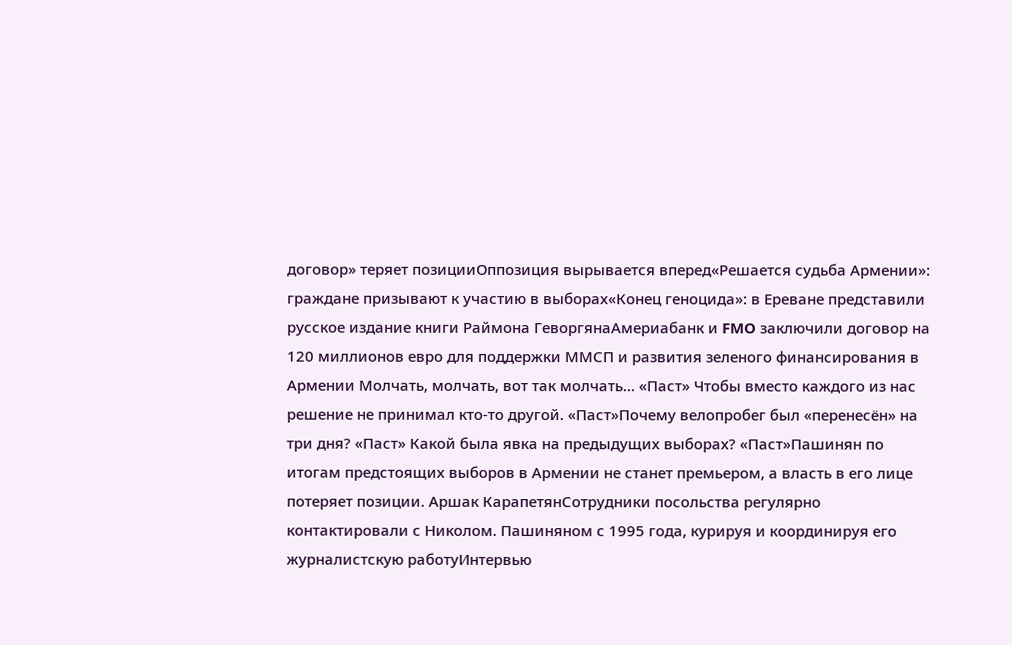договор» теряет позицииОппозиция вырывается вперед«Решается судьба Армении»: граждане призывают к участию в выборах«Конец геноцида»: в Ереване представили русское издание книги Раймона ГеворгянаАмериабанк и FMO заключили договор на 120 миллионов евро для поддержки ММСП и развития зеленого финансирования в Армении Молчать, молчать, вот так молчать… «Паст» Чтобы вместо каждого из нас решение не принимал кто-то другой. «Паст»Почему велопробег был «перенесён» на три дня? «Паст» Какой была явка на предыдущих выборах? «Паст»Пашинян по итогам предстоящих выборов в Армении не станет премьером, а власть в его лице потеряет позиции. Аршак КарапетянСотрудники посольства регулярно контактировали с Николом. Пашиняном с 1995 года, курируя и координируя его журналистскую работуИнтервью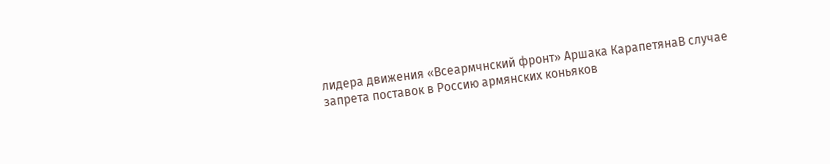лидера движения «Всеармчнский фронт» Аршака КарапетянаВ случае запрета поставок в Россию армянских коньяков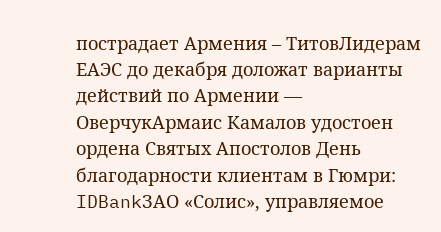пострадает Армения – ТитовЛидерам ЕАЭС до декабря доложат варианты действий по Армении — ОверчукАрмаис Камалов удостоен ордена Святых Апостолов День благодарности клиентам в Гюмри: IDBankЗАО «Солис», управляемое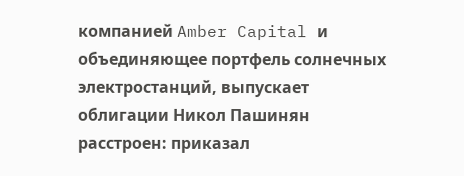компанией Amber Capital и объединяющее портфель солнечных электростанций, выпускает облигации Никол Пашинян расстроен: приказал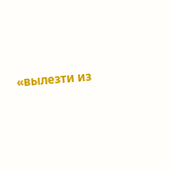«вылезти из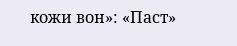кожи вон»: «Паст»